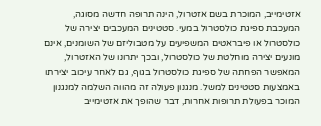אזטימייב, המוכרת בשם אזטרול, הינה תרופה חדשה מסוגה, המעכבת ספיגת כולסטרול במעי. סטטינים המעכבים יצירה של כולסטרול או פיבראטים המשפיעים על מטבוליזם של השומנים, אינם מונעים יצירה מוחלטת של כולסטרול, ובכך יתרונו של האזטרול, המאפשר הפחתה של ספיגת כולסטרול בגוף, גם לאחר עיכוב יצירתו באמצעות סטטינים למשל. מנגנון פעולה זה מהווה השלמה למנגנון המוכר בפעולת תרופות אחרות, דבר שהופך את אזטימייב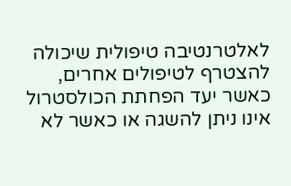לאלטרנטיבה טיפולית שיכולה להצטרף לטיפולים אחרים, כאשר יעד הפחתת הכולסטרול אינו ניתן להשגה או כאשר לא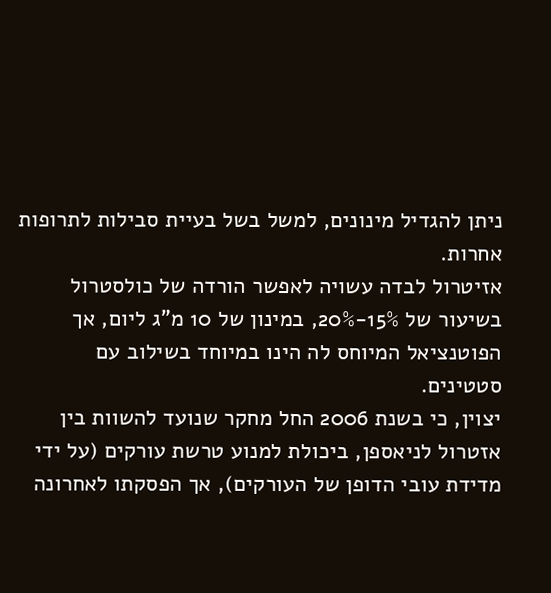ניתן להגדיל מינונים, למשל בשל בעיית סבילות לתרופות אחרות.
אזיטרול לבדה עשויה לאפשר הורדה של כולסטרול בשיעור של 15%-20%, במינון של 10 מ"ג ליום, אך הפוטנציאל המיוחס לה הינו במיוחד בשילוב עם סטטינים.
יצוין, כי בשנת 2006 החל מחקר שנועד להשוות בין אזטרול לניאספן, ביכולת למנוע טרשת עורקים (על ידי מדידת עובי הדופן של העורקים), אך הפסקתו לאחרונה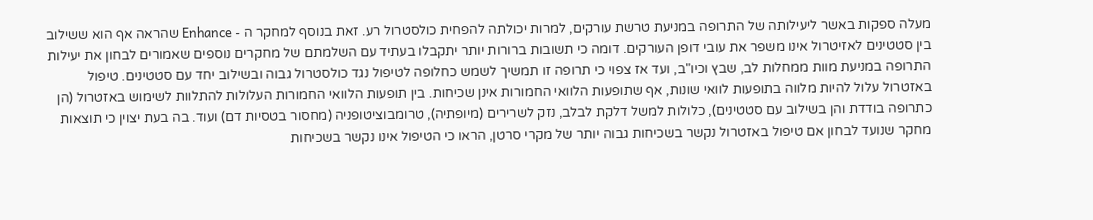מעלה ספקות באשר ליעילותה של התרופה במניעת טרשת עורקים, למרות יכולתה להפחית כולסטרול רע. זאת בנוסף למחקר ה - Enhance שהראה אף הוא ששילוב בין סטטינים לאזיטרול אינו משפר את עובי דופן העורקים. דומה כי תשובות ברורות יותר יתקבלו בעתיד עם השלמתם של מחקרים נוספים שאמורים לבחון את יעילות התרופה במניעת מוות ממחלות לב, שבץ וכיו"ב, ועד אז צפוי כי תרופה זו תמשיך לשמש כחלופה לטיפול נגד כולסטרול גבוה ובשילוב יחד עם סטטינים. טיפול באזטרול עלול להיות מלווה בתופעות לוואי שונות, אף שתופעות הלוואי החמורות אינן שכיחות. בין תופעות הלוואי החמורות העלולות להתלוות לשימוש באזטרול (הן כתרופה בודדת והן בשילוב עם סטטינים), כלולות למשל דלקת לבלב, נזק לשרירים (מיופתיה), טרומבוציטופניה (מחסור בטסיות דם) ועוד. בה בעת יצוין כי תוצאות מחקר שנועד לבחון אם טיפול באזטרול נקשר בשכיחות גבוה יותר של מקרי סרטן, הראו כי הטיפול אינו נקשר בשכיחות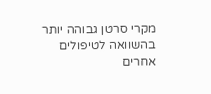מקרי סרטן גבוהה יותר בהשוואה לטיפולים אחרים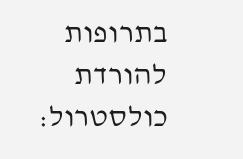בתרופות להורדת כולסטרול: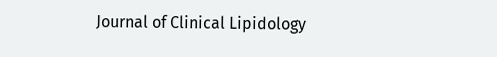Journal of Clinical Lipidology